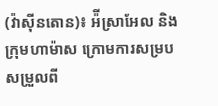(វ៉ាស៊ីនតោន)៖ អ៉ីស្រាអែល និងក្រុមហាម៉ាស ក្រោមការសម្របសម្រួលពី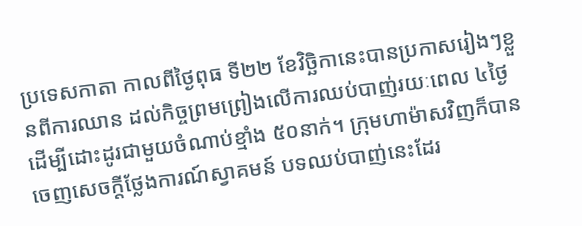ប្រទេសកាតា កាលពីថ្ងៃពុធ ទី២២ ខែវិច្ឆិកានេះបានប្រកាសរៀងៗខ្លួនពីការឈាន ដល់កិច្ចព្រមព្រៀងលើការឈប់បាញ់រយៈពេល ៤ថ្ងៃ ដើម្បីដោះដូរជាមួយចំណាប់ខ្មាំង ៥០នាក់។ ក្រុមហាម៉ាសវិញក៏បានចេញសេចក្ដីថ្លែងការណ៍ស្វាគមន៍ បទឈប់បាញ់នេះដែរ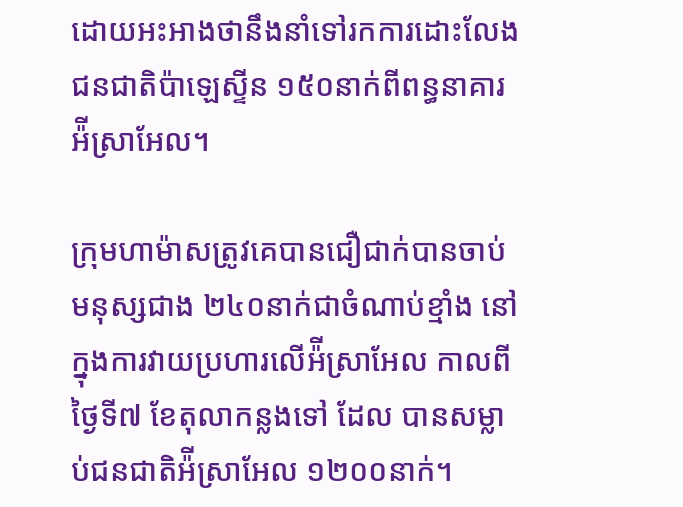ដោយអះអាងថានឹងនាំទៅរកការដោះលែងជនជាតិប៉ាឡេស្ទីន ១៥០នាក់ពីពន្ធនាគារអ៉ីស្រាអែល។

ក្រុមហាម៉ាសត្រូវគេបានជឿជាក់បានចាប់មនុស្សជាង ២៤០នាក់ជាចំណាប់ខ្មាំង នៅក្នុងការវាយប្រហារលើអ៉ីស្រាអែល កាលពីថ្ងៃទី៧ ខែតុលាកន្លងទៅ ដែល បានសម្លាប់ជនជាតិអ៉ីស្រាអែល ១២០០នាក់។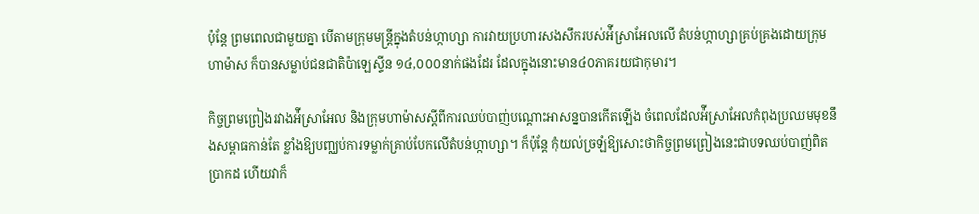ប៉ុន្តែ ព្រមពេលជាមួយគ្នា បើតាមក្រុមមន្ត្រីក្នុងតំបន់ហ្កាហ្សា ការវាយប្រហារសងសឹករបស់អ៉ីស្រាអែលលើ តំបន់ហ្កាហ្សាគ្រប់គ្រងដោយក្រុមហាម៉ាស ក៏បានសម្លាប់ជនជាតិប៉ាឡេស្ទីន ១៤,០០០នាក់ផងដែរ ដែលក្នុងនោះមាន៤០ភាគរយជាកុមារ។

កិច្ចព្រមព្រៀងរវាងអ៉ីស្រាអែល និងក្រុមហាម៉ាសស្ដីពីការឈប់បាញ់បណ្ដោះអាសន្នបានកើតឡើង ចំពេលដែលអ៉ីស្រាអែលកំពុងប្រឈមមុខនឹងសម្ពាធកាន់តែ ខ្លាំងឱ្យបញ្ឈប់ការទម្លាក់គ្រាប់បែកលើតំបន់ហ្កាហ្សា។ ក៏ប៉ុន្តែ កុំយល់ច្រឡំឱ្យសោះថាកិច្ចព្រមព្រៀងនេះជាបទឈប់បាញ់ពិតប្រាកដ ហើយវាក៏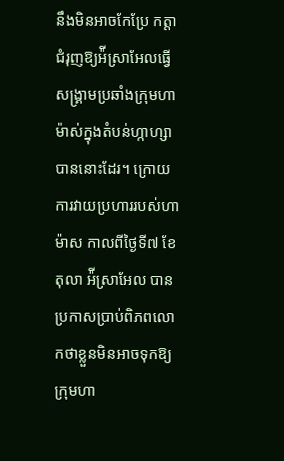នឹងមិនអាចកែប្រែ កត្តាជំរុញឱ្យអ៉ីស្រាអែលធ្វើសង្រ្គាមប្រឆាំងក្រុមហាម៉ាស់ក្នុងតំបន់ហ្កាហ្សាបាននោះដែរ។ ក្រោយការវាយប្រហាររបស់ហាម៉ាស កាលពីថ្ងៃទី៧ ខែតុលា អ៉ីស្រាអែល បានប្រកាសប្រាប់ពិភពលោកថាខ្លួនមិនអាចទុកឱ្យក្រុមហា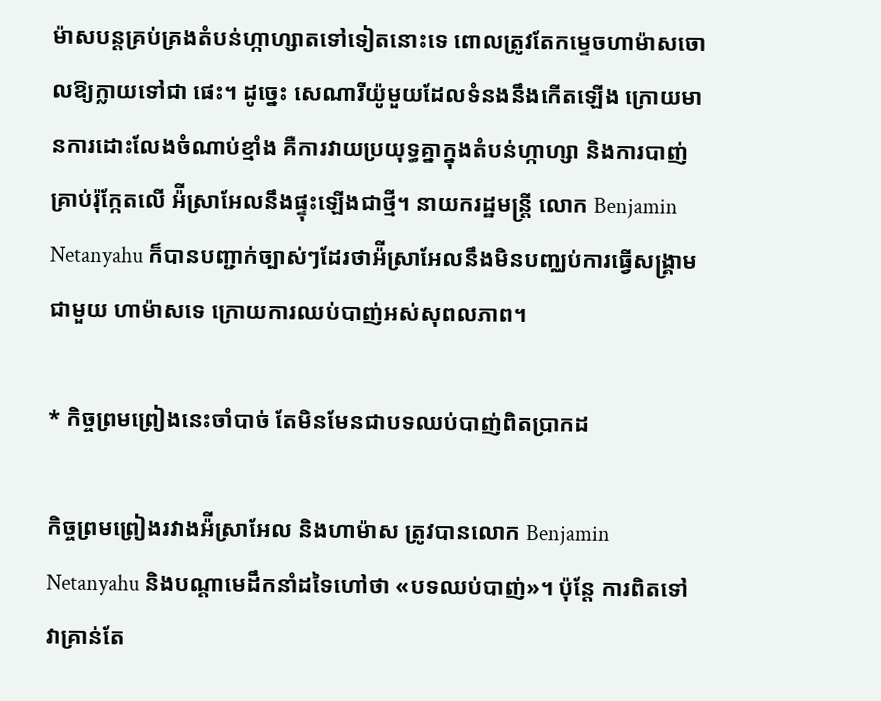ម៉ាសបន្តគ្រប់គ្រងតំបន់ហ្កាហ្សាតទៅទៀតនោះទេ ពោលត្រូវតែកម្ទេចហាម៉ាសចោលឱ្យក្លាយទៅជា ផេះ។ ដូច្នេះ សេណារីយ៉ូមួយដែលទំនងនឹងកើតឡើង ក្រោយមានការដោះលែងចំណាប់ខ្មាំង គឺការវាយប្រយុទ្ធគ្នាក្នុងតំបន់ហ្កាហ្សា និងការបាញ់គ្រាប់រ៉ុក្កែតលើ អ៉ីស្រាអែលនឹងផ្ទុះឡើងជាថ្មី។ នាយករដ្ឋមន្ត្រី លោក Benjamin Netanyahu ក៏បានបញ្ជាក់ច្បាស់ៗដែរថាអ៉ីស្រាអែលនឹងមិនបញ្ឈប់ការធ្វើសង្រ្គាមជាមួយ ហាម៉ាសទេ ក្រោយការឈប់បាញ់អស់សុពលភាព។

* កិច្ចព្រមព្រៀងនេះចាំបាច់ តែមិនមែនជាបទឈប់បាញ់ពិតប្រាកដ

កិច្ចព្រមព្រៀងរវាងអ៉ីស្រាអែល និងហាម៉ាស ត្រូវបានលោក Benjamin Netanyahu និងបណ្ដាមេដឹកនាំដទៃហៅថា «បទឈប់បាញ់»។ ប៉ុន្តែ ការពិតទៅ វាគ្រាន់តែ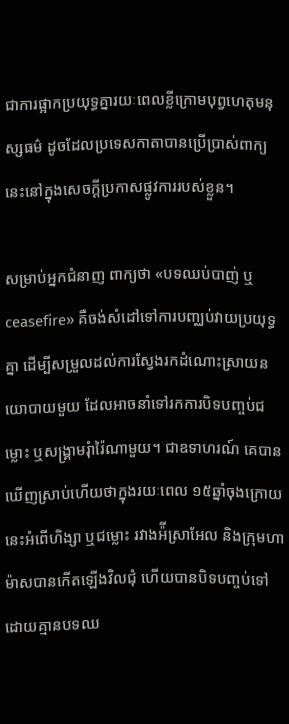ជាការផ្អាកប្រយុទ្ធគ្នារយៈពេលខ្លីក្រោមបុព្វហេតុមនុស្សធម៌ ដូចដែលប្រទេសកាតាបានប្រើប្រាស់ពាក្យនេះនៅក្នុងសេចក្ដីប្រកាសផ្លូវការរបស់ខ្លួន។

សម្រាប់អ្នកជំនាញ ពាក្យថា «បទឈប់បាញ់ ឬ ceasefire» គឺចង់សំដៅទៅការបញ្ឈប់វាយប្រយុទ្ធគ្នា ដើម្បីសម្រួលដល់ការស្វែងរកដំណោះស្រាយនយោបាយមួយ ដែលអាចនាំទៅរកការបិទបញ្ចប់ជម្លោះ ឬសង្រ្គាមរុំារ៉ៃណាមួយ។ ជាឧទាហរណ៍ គេបានឃើញស្រាប់ហើយថាក្នុងរយៈពេល ១៥ឆ្នាំចុងក្រោយនេះអំពើហិង្សា ឬជម្លោះ រវាងអ៉ីស្រាអែល និងក្រុមហាម៉ាសបានកើតឡើងវិលជុំ ហើយបានបិទបញ្ចប់ទៅដោយគ្មានបទឈ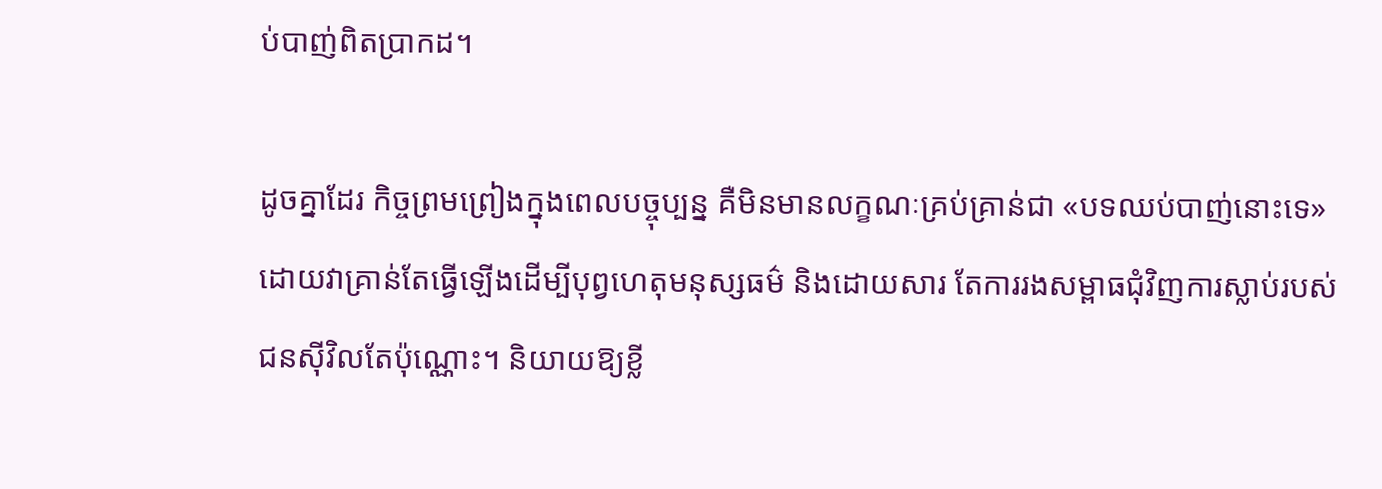ប់បាញ់ពិតប្រាកដ។

ដូចគ្នាដែរ កិច្ចព្រមព្រៀងក្នុងពេលបច្ចុប្បន្ន គឺមិនមានលក្ខណៈគ្រប់គ្រាន់ជា «បទឈប់បាញ់នោះទេ» ដោយវាគ្រាន់តែធ្វើឡើងដើម្បីបុព្វហេតុមនុស្សធម៌ និងដោយសារ តែការរងសម្ពាធជុំវិញការស្លាប់របស់ជនស៊ីវិលតែប៉ុណ្ណោះ។ និយាយឱ្យខ្លី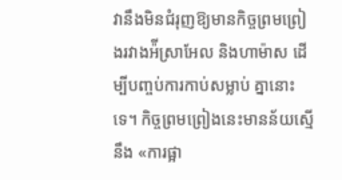វានឹងមិនជំរុញឱ្យមានកិច្ចព្រមព្រៀងរវាងអ៉ីស្រាអែល និងហាម៉ាស ដើម្បីបញ្ចប់ការកាប់សម្លាប់ គ្នានោះទេ។ កិច្ចព្រមព្រៀងនេះមានន័យស្មើនឹង «ការផ្អា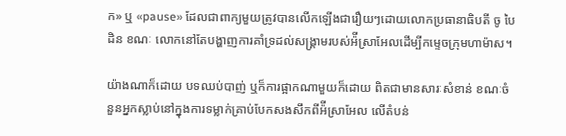ក» ឬ «pause» ដែលជាពាក្យមួយត្រូវបានលើកឡើងជារឿយៗដោយលោកប្រធានាធិបតី ចូ បៃដិន ខណៈ លោកនៅតែបង្ហាញការគាំទ្រដល់សង្រ្គាមរបស់អ៉ីស្រាអែលដើម្បីកម្ទេចក្រុមហាម៉ាស។

យ៉ាងណាក៏ដោយ បទឈប់បាញ់ ឬក៏ការផ្អាកណាមួយក៏ដោយ ពិតជាមានសារៈសំខាន់ ខណៈចំនួនអ្នកស្លាប់នៅក្នុងការទម្លាក់គ្រាប់បែកសងសឹកពីអ៉ីស្រាអែល លើតំបន់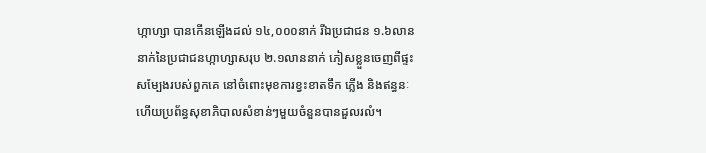ហ្កាហ្សា បានកើនឡើងដល់ ១៤,០០០នាក់ រីឯប្រជាជន ១.៦លាននាក់នៃប្រជាជនហ្កាហ្សាសរុប ២.១លាននាក់ ភៀសខ្លួនចេញពីផ្ទះសម្បែងរបស់ពួកគេ នៅចំពោះមុខការខ្វះខាតទឹក ភ្លើង និងឥន្ធនៈ ហើយប្រព័ន្ធសុខាភិបាលសំខាន់ៗមួយចំនួនបានដួលរលំ។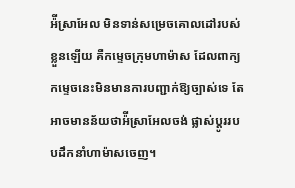អ៉ីស្រាអែល មិនទាន់សម្រេចគោលដៅរបស់ខ្លួនឡើយ គឺកម្ទេចក្រុមហាម៉ាស ដែលពាក្យកម្ទេចនេះមិនមានការបញ្ជាក់ឱ្យច្បាស់ទេ តែអាចមានន័យថាអ៉ីស្រាអែលចង់ ផ្លាស់ប្ដូររបបដឹកនាំហាម៉ាសចេញ។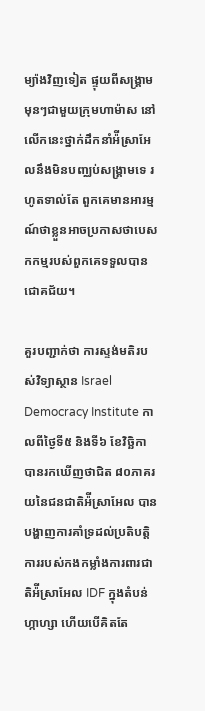ម្យ៉ាងវិញទៀត ផ្ទុយពីសង្រ្គាមមុនៗជាមួយក្រុមហាម៉ាស នៅលើកនេះថ្នាក់ដឹកនាំអ៉ីស្រាអែលនឹងមិនបញ្ឈប់សង្រ្គាមទេ រហូតទាល់តែ ពួកគេមានអារម្មណ៍ថាខ្លួនអាចប្រកាសថាបេសកកម្មរបស់ពួកគេទទួលបានជោគជ័យ។

គួរបញ្ជាក់ថា ការស្ទង់មតិរបស់វិទ្យាស្ថាន Israel Democracy Institute កាលពីថ្ងៃទី៥ និងទី៦ ខែវិច្ឆិកា បានរកឃើញថាជិត ៨០ភាគរយនៃជនជាតិអ៉ីស្រាអែល បានបង្ហាញការគាំទ្រដល់ប្រតិបត្តិការរបស់កងកម្លាំងការពារជាតិអ៉ីស្រាអែល IDF ក្នុងតំបន់ហ្កាហ្សា ហើយបើគិតតែ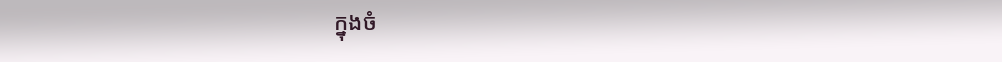ក្នុងចំ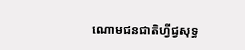ណោមជនជាតិហ្វីជ្វសុទ្ធ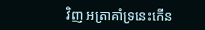វិញ អត្រាគាំទ្រនេះកើន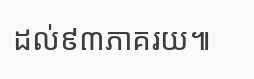ដល់៩៣ភាគរយ៕